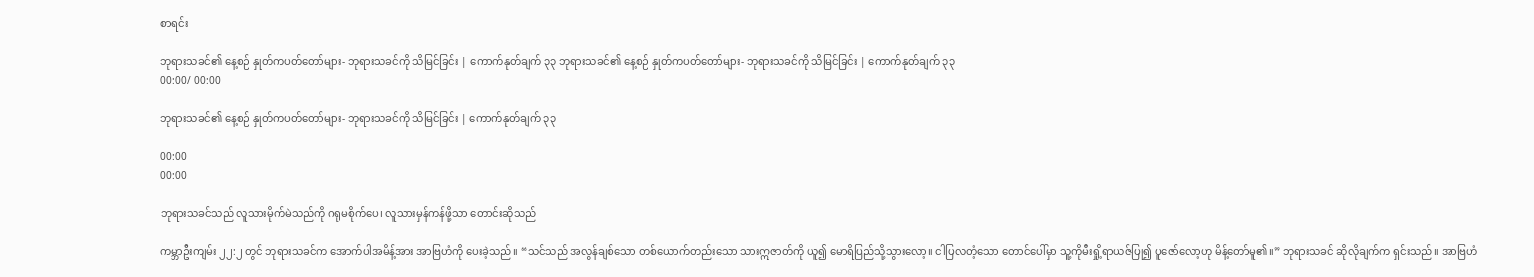စာရင်း

ဘုရားသခင်၏ နေ့စဉ် နှုတ်ကပတ်တော်များ- ဘုရားသခင်ကို သိမြင်ခြင်း | ကောက်နုတ်ချက် ၃၃ ဘုရားသခင်၏ နေ့စဉ် နှုတ်ကပတ်တော်များ- ဘုရားသခင်ကို သိမြင်ခြင်း | ကောက်နုတ်ချက် ၃၃
00:00/ 00:00

ဘုရားသခင်၏ နေ့စဉ် နှုတ်ကပတ်တော်များ- ဘုရားသခင်ကို သိမြင်ခြင်း | ကောက်နုတ်ချက် ၃၃

00:00
00:00

ဘုရားသခင်သည် လူသားမိုက်မဲသည်ကို ဂရုမစိုက်ပေ၊ လူသားမှန်ကန်ဖို့သာ တောင်းဆိုသည်

ကမ္ဘာဦးကျမ်း ၂၂:၂ တွင် ဘုရားသခင်က အောက်ပါအမိန့်အား အာဗြဟံကို ပေးခဲ့သည်။ “သင်သည် အလွန်ချစ်သော တစ်ယောက်တည်းသော သားဣဇာတ်ကို ယူ၍ မောရိပြည်သို့သွားလော့။ ငါပြလတံ့သော တောင်ပေါ်မှာ သူ့ကိုမီးရှို့ရာယဇ်ပြု၍ ပူဇော်လော့ဟု မိန့်တော်မူ၏။” ဘုရားသခင် ဆိုလိုချက်က ရှင်းသည်။ အာဗြဟံ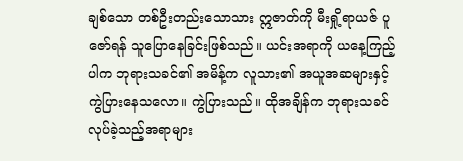ချစ်သော တစ်ဦးတည်းသောသား ဣဇာတ်ကို မီးရှို့ရာယဇ် ပူဇော်ရန် သူပြောနေခြင်းဖြစ်သည်။ ယင်းအရာကို ယနေ့ကြည့်ပါက ဘုရားသခင်၏ အမိန့်က လူသား၏ အယူအဆများနှင့် ကွဲပြားနေသလော။ ကွဲပြားသည်။ ထိုအချိန်က ဘုရားသခင် လုပ်ခဲ့သည့်အရာများ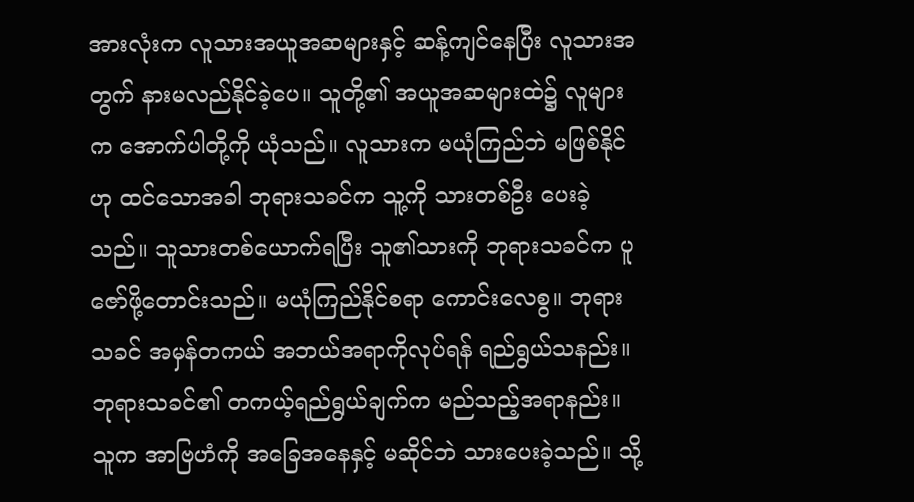အားလုံးက လူသားအယူအဆများနှင့် ဆန့်ကျင်နေပြီး လူသားအတွက် နားမလည်နိုင်ခဲ့ပေ။ သူတို့၏ အယူအဆများထဲ၌ လူများက အောက်ပါတို့ကို ယုံသည်။ လူသားက မယုံကြည်ဘဲ မဖြစ်နိုင်ဟု ထင်သောအခါ ဘုရားသခင်က သူ့ကို သားတစ်ဦး ပေးခဲ့သည်။ သူသားတစ်ယောက်ရပြီး သူ၏သားကို ဘုရားသခင်က ပူဇော်ဖို့တောင်းသည်။ မယုံကြည်နိုင်စရာ ကောင်းလေစွ။ ဘုရားသခင် အမှန်တကယ် အဘယ်အရာကိုလုပ်ရန် ရည်ရွယ်သနည်း။ ဘုရားသခင်၏ တကယ့်ရည်ရွယ်ချက်က မည်သည့်အရာနည်း။ သူက အာဗြဟံကို အခြေအနေနှင့် မဆိုင်ဘဲ သားပေးခဲ့သည်။ သို့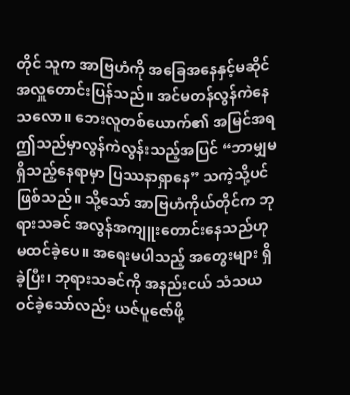တိုင် သူက အာဗြဟံကို အခြေအနေနှင့်မဆိုင် အလှူတောင်းပြန်သည်။ အင်မတန်လွန်ကဲနေသလော။ ဘေးလူတစ်ယောက်၏ အမြင်အရ ဤသည်မှာလွန်ကဲလွန်းသည့်အပြင် “ဘာမျှမရှိသည့်နေရာမှာ ပြဿနာရှာနေ” သကဲ့သို့ပင် ဖြစ်သည်။ သို့သော် အာဗြဟံကိုယ်တိုင်က ဘုရားသခင် အလွန်အကျူးတောင်းနေသည်ဟု မထင်ခဲ့ပေ။ အရေးမပါသည့် အတွေးများ ရှိခဲ့ပြီး၊ ဘုရားသခင်ကို အနည်းငယ် သံသယဝင်ခဲ့သော်လည်း ယဇ်ပူဇော်ဖို့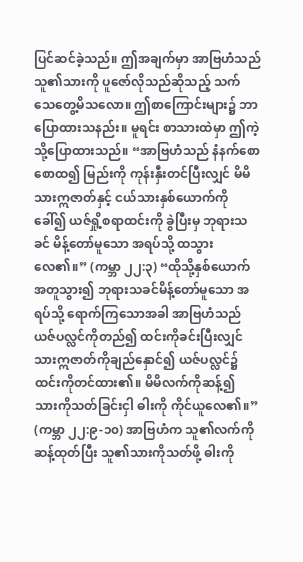ပြင်ဆင်ခဲ့သည်။ ဤအချက်မှာ အာဗြဟံသည် သူ၏သားကို ပူဇော်လိုသည်ဆိုသည့် သက်သေတွေ့မိသလော။ ဤစာကြောင်းများ၌ ဘာပြောထားသနည်း။ မူရင်း စာသားထဲမှာ ဤကဲ့သို့ပြောထားသည်။ “အာဗြဟံသည် နံနက်စောစောထ၍ မြည်းကို ကုန်းနှီးတင်ပြီးလျှင် မိမိသားဣဇာတ်နှင့် ငယ်သားနှစ်ယောက်ကို ခေါ်၍ ယဇ်ရှို့စရာထင်းကို ခွဲပြီးမှ ဘုရားသခင် မိန့်တော်မူသော အရပ်သို့ ထသွားလေ၏။” (ကမ္ဘာ ၂၂:၃) “ထိုသို့နှစ်ယောက်အတူသွား၍ ဘုရားသခင်မိန့်တော်မူသော အရပ်သို့ ရောက်ကြသောအခါ အာဗြဟံသည် ယဇ်ပလ္လင်ကိုတည်၍ ထင်းကိုခင်းပြီးလျှင် သားဣဇာတ်ကိုချည်နှောင်၍ ယဇ်ပလ္လင်၌ ထင်းကိုတင်ထား၏။ မိမိလက်ကိုဆန့်၍ သားကိုသတ်ခြင်းငှါ ဓါးကို ကိုင်ယူလေ၏။” (ကမ္ဘာ ၂၂:၉-၁၀) အာဗြဟံက သူ၏လက်ကိုဆန့်ထုတ်ပြီး သူ၏သားကိုသတ်ဖို့ ဓါးကို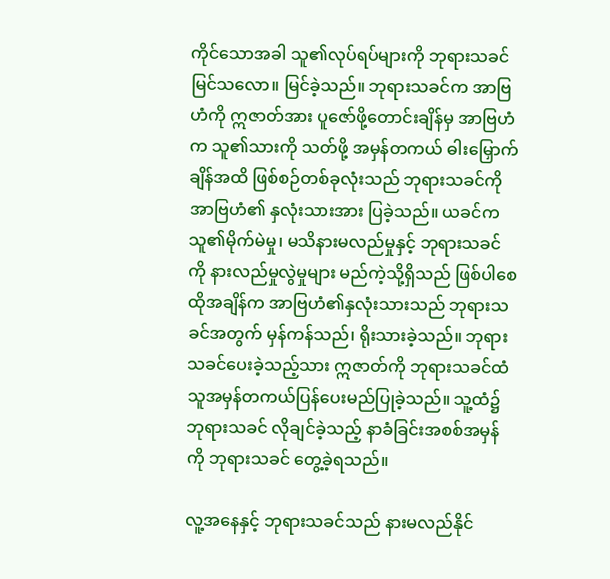ကိုင်သောအခါ သူ၏လုပ်ရပ်များကို ဘုရားသခင်မြင်သလော။ မြင်ခဲ့သည်။ ဘုရားသခင်က အာဗြဟံကို ဣဇာတ်အား ပူဇော်ဖို့တောင်းချိန်မှ အာဗြဟံက သူ၏သားကို သတ်ဖို့ အမှန်တကယ် ဓါးမြှောက်ချိန်အထိ ဖြစ်စဉ်တစ်ခုလုံးသည် ဘုရားသခင်ကို အာဗြဟံ၏ နှလုံးသားအား ပြခဲ့သည်။ ယခင်က သူ၏မိုက်မဲမှု၊ မသိနားမလည်မှုနှင့် ဘုရားသခင်ကို နားလည်မှုလွဲမှုများ မည်ကဲ့သို့ရှိသည် ဖြစ်ပါစေ ထိုအချိန်က အာဗြဟံ၏နှလုံးသားသည် ဘုရားသခင်အတွက် မှန်ကန်သည်၊ ရိုးသားခဲ့သည်။ ဘုရားသခင်ပေးခဲ့သည့်သား ဣဇာတ်ကို ဘုရားသခင်ထံ သူအမှန်တကယ်ပြန်ပေးမည်ပြုခဲ့သည်။ သူ့ထံ၌ ဘုရားသခင် လိုချင်ခဲ့သည့် နာခံခြင်းအစစ်အမှန်ကို ဘုရားသခင် တွေ့ခဲ့ရသည်။

လူ့အနေနှင့် ဘုရားသခင်သည် နားမလည်နိုင်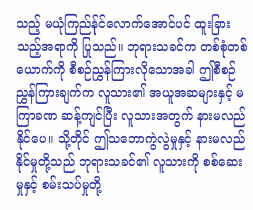သည့် မယုံကြည်န်ုင်လောက်အောင်ပင် ထူးခြားသည့်အရာကို ပြုသည်။ ဘုရားသခင်က တစ်စုံတစ်ယောက်ကို စီစဉ်ညွှန်ကြားလိုသောအခါ ဤစီစဉ်ညွှန်ကြားချက်က လူသား၏ အယူအဆများနှင့် မကြာခဏ ဆန့်ကျင်ပြီး လူသားအတွက် နားမလည်နိုင်ပေ။ သို့တိုင် ဤသဘောကွဲလွဲမှုနှင့် နားမလည်နိုင်မှုတို့သည် ဘုရားသခင်၏ လူသားကို စစ်ဆေးမှုနှင့် စမ်းသပ်မှုတို့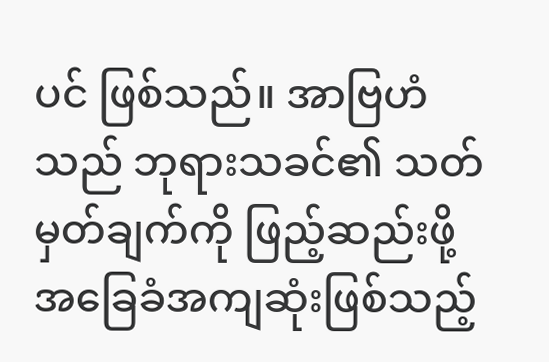ပင် ဖြစ်သည်။ အာဗြဟံသည် ဘုရားသခင်၏ သတ်မှတ်ချက်ကို ဖြည့်ဆည်းဖို့ အခြေခံအကျဆုံးဖြစ်သည့်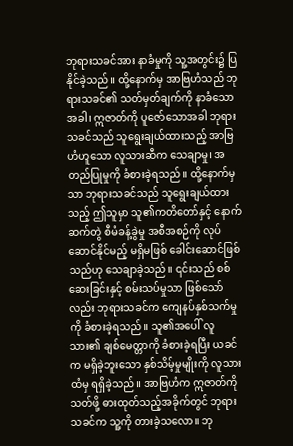ဘုရားသခင်အား နာခံမှုကို သူ့အတွင်း၌ ပြနိုင်ခဲ့သည်။ ထို့နောက်မှ အာဗြဟံသည် ဘုရားသခင်၏ သတ်မှတ်ချက်ကို နာခံသောအခါ၊ ဣဇာတ်ကို ပူဇော်သောအခါ ဘုရားသခင်သည် သူရွေးချယ်ထားသည့် အာဗြဟံဟူသော လူသားဆီက သေချာမှု၊ အတည်ပြုမှုကို ခံစားခဲ့ရသည်။ ထို့နောက်မှသာ ဘုရားသခင်သည် သူရွေးချယ်ထားသည့် ဤသူမှာ သူ၏ကတိတော်နှင့် နောက်ဆက်တွဲ စီမံခန့်ခွဲမှု အစီအစဉ်ကို လုပ်ဆောင်နိုင်မည့် မရှိမဖြစ် ခေါင်းဆောင်ဖြစ်သည်ဟု သေချာခဲ့သည်။ ၎င်းသည် စစ်ဆေးခြင်းနှင့် စမ်းသပ်မှုသာ ဖြစ်သော်လည်း ဘုရားသခင်က ကျေနပ်နှစ်သက်မှုကို ခံစားခဲ့ရသည်။ သူ၏အပေါ် လူသား၏ ချစ်မေတ္တာကို ခံစားခဲ့ရပြီး ယခင်က မရှိခဲ့ဘူးသော နှစ်သိမ့်မှုမျိုးကို လူသားထံမှ ရရှိခဲ့သည်။ အာဗြဟံက ဣဇာတ်ကို သတ်ဖို့ ဓားထုတ်သည့်အခိုက်တွင် ဘုရားသခင်က သူ့ကို တားခဲ့သလော။ ဘု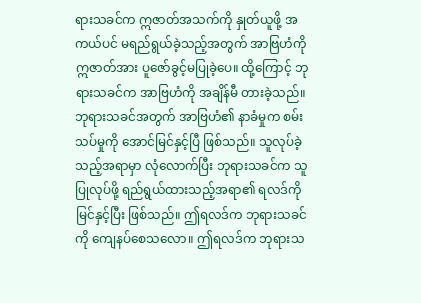ရားသခင်က ဣဇာတ်အသက်ကို နှုတ်ယူဖို့ အကယ်ပင် မရည်ရွယ်ခဲ့သည့်အတွက် အာဗြဟံကို ဣဇာတ်အား ပူဇော်ခွင့်မပြုခဲ့ပေ။ ထို့ကြောင့် ဘုရားသခင်က အာဗြဟံကို အချိန်မီ တားခဲ့သည်။ ဘုရားသခင်အတွက် အာဗြဟံ၏ နာခံမှုက စမ်းသပ်မှုကို အောင်မြင်နှင့်ပြီ ဖြစ်သည်။ သူလုပ်ခဲ့သည့်အရာမှာ လုံလောက်ပြီး ဘုရားသခင်က သူပြုလုပ်ဖို့ ရည်ရွယ်ထားသည့်အရာ၏ ရလဒ်ကို မြင်နှင့်ပြီး ဖြစ်သည်။ ဤရလဒ်က ဘုရားသခင်ကို ကျေနပ်စေသလော။ ဤရလဒ်က ဘုရားသ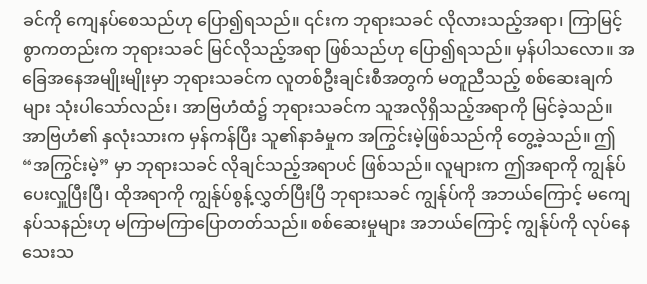ခင်ကို ကျေနပ်စေသည်ဟု ပြော၍ရသည်။ ၎င်းက ဘုရားသခင် လိုလားသည့်အရာ၊ ကြာမြင့်စွာကတည်းက ဘုရားသခင် မြင်လိုသည့်အရာ ဖြစ်သည်ဟု ပြော၍ရသည်။ မှန်ပါသလော။ အခြေအနေအမျိုးမျိုးမှာ ဘုရားသခင်က လူတစ်ဦးချင်းစီအတွက် မတူညီသည့် စစ်ဆေးချက်များ သုံးပါသော်လည်း၊ အာဗြဟံထံ၌ ဘုရားသခင်က သူအလိုရှိသည့်အရာကို မြင်ခဲ့သည်။ အာဗြဟံ၏ နှလုံးသားက မှန်ကန်ပြီး သူ၏နာခံမှုက အကြွင်းမဲ့ဖြစ်သည်ကို တွေ့ခဲ့သည်။ ဤ “အကြွင်းမဲ့” မှာ ဘုရားသခင် လိုချင်သည့်အရာပင် ဖြစ်သည်။ လူများက ဤအရာကို ကျွန်ုပ်ပေးလှူပြီးပြီ၊ ထိုအရာကို ကျွန်ုပ်စွန့်လွှတ်ပြီးပြီ ဘုရားသခင် ကျွန်ုပ်ကို အဘယ်ကြောင့် မကျေနပ်သနည်းဟု မကြာမကြာပြောတတ်သည်။ စစ်ဆေးမှုများ အဘယ်ကြောင့် ကျွန်ုပ်ကို လုပ်နေသေးသ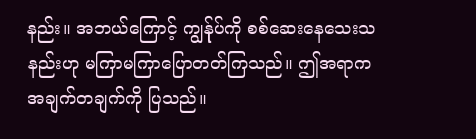နည်း။ အဘယ်ကြောင့် ကျွန်ုပ်ကို စစ်ဆေးနေသေးသနည်းဟု မကြာမကြာပြောတတ်ကြသည်။ ဤအရာက အချက်တချက်ကို ပြသည်။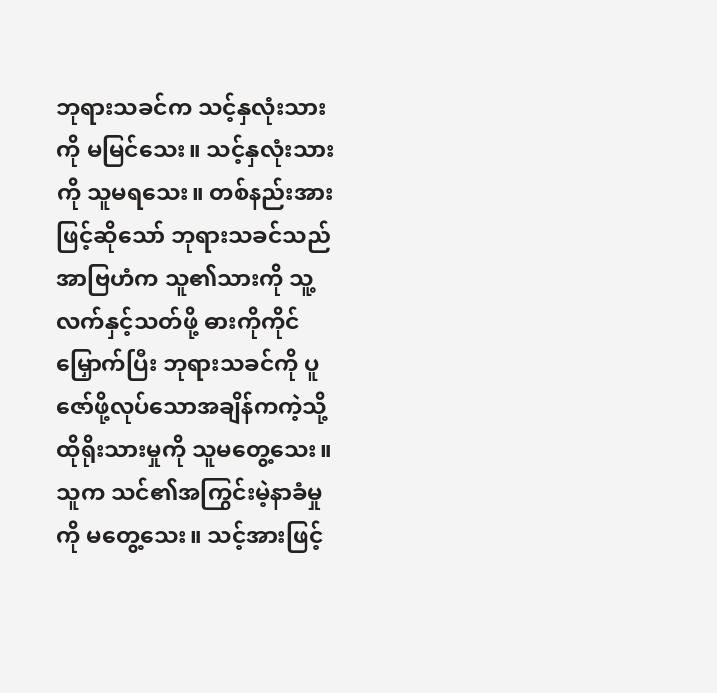ဘုရားသခင်က သင့်နှလုံးသားကို မမြင်သေး။ သင့်နှလုံးသားကို သူမရသေး။ တစ်နည်းအားဖြင့်ဆိုသော် ဘုရားသခင်သည် အာဗြဟံက သူ၏သားကို သူ့လက်နှင့်သတ်ဖို့ ဓားကိုကိုင်မြှောက်ပြီး ဘုရားသခင်ကို ပူဇော်ဖို့လုပ်သောအချိန်ကကဲ့သို့ ထိုရိုးသားမှုကို သူမတွေ့သေး။ သူက သင်၏အကြွင်းမဲ့နာခံမှုကို မတွေ့သေး။ သင့်အားဖြင့်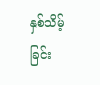နှစ်သိမ့်ခြင်း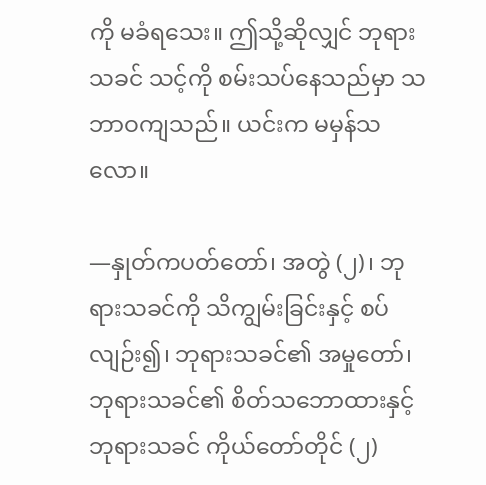ကို မခံရသေး။ ဤသို့ဆိုလျှင် ဘုရားသခင် သင့်ကို စမ်းသပ်နေသည်မှာ သဘာဝကျသည်။ ယင်းက မမှန်သလော။

—နှုတ်ကပတ်တော်၊ အတွဲ (၂)၊ ဘုရားသခင်ကို သိကျွမ်းခြင်းနှင့် စပ်လျဉ်း၍၊ ဘုရားသခင်၏ အမှုတော်၊ ဘုရားသခင်၏ စိတ်သဘောထားနှင့် ဘုရားသခင် ကိုယ်တော်တိုင် (၂)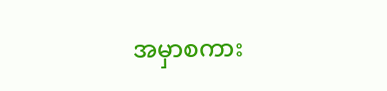အမှာစကား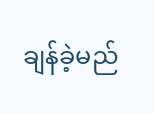ချန်ခဲ့မည်